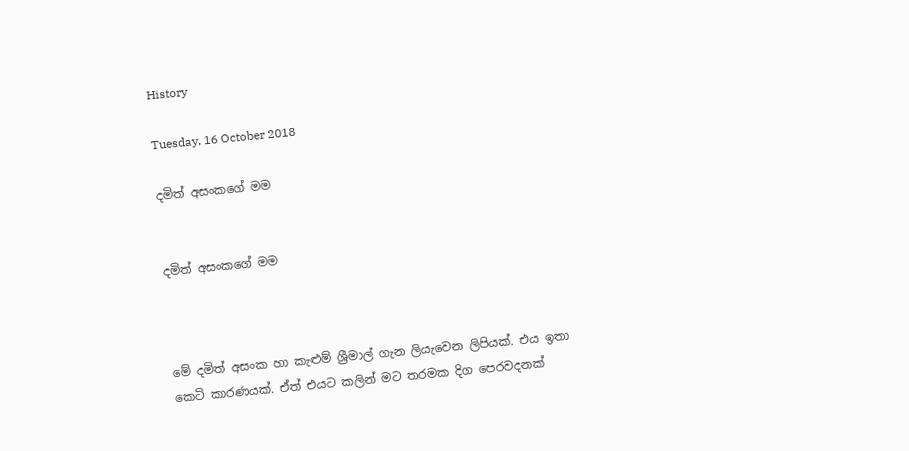History

Tuesday, 16 October 2018

දමිත් අසංකගේ මම


දමිත් අසංකගේ මම



මේ දමිත් අසංක හා කැළුම් ශ්‍රීමාල් ගැන ලියැවෙන ලිපියක්. එය ඉතා කෙටි කාරණයක්. ඒත් එයට කලින් මට තරමක දිග පෙරවදනක්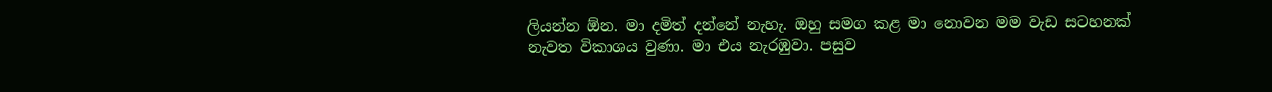ලියන්න ඕන. මා දමිත් දන්නේ නැහැ. ඔහු සමග කළ මා නොවන මම වැඩ සටහනක් නැවත විකාශය වුණා. මා එය නැරඹුවා. පසුව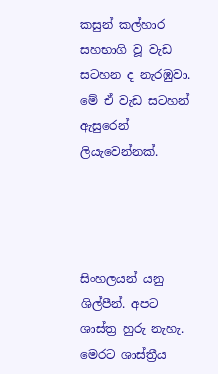කසුන් කල්හාර සහභාගි වූ වැඩ සටහන ද නැරඹුවා. මේ ඒ වැඩ සටහන් ඇසුරෙන් ලියැවෙන්නක්.




සිංහලයන් යනු ශිල්පීන්. අපට ශාස්ත්‍ර හුරු නැහැ. මෙරට ශාස්ත්‍රීය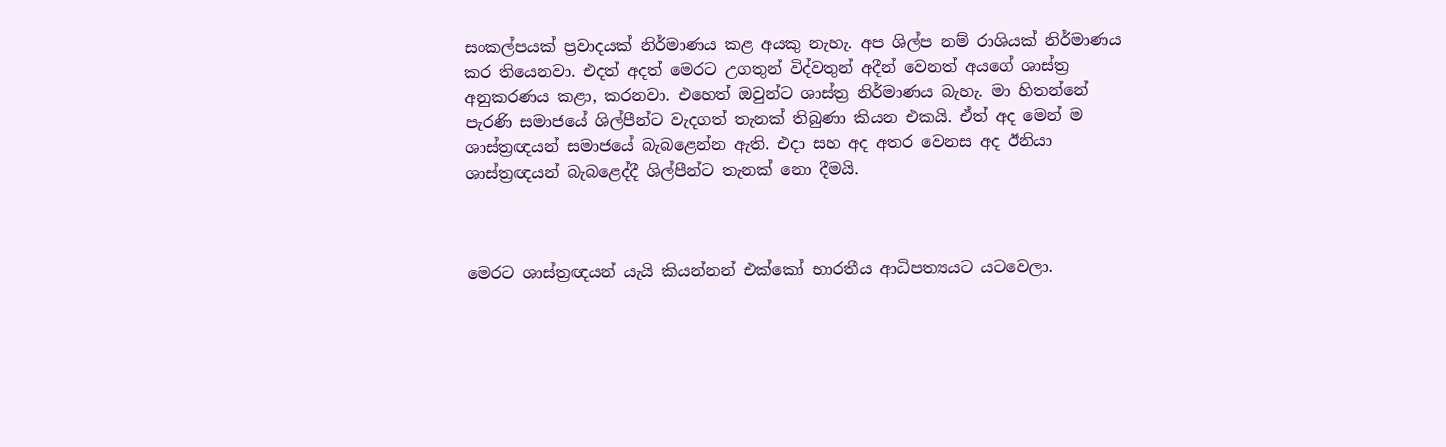සංකල්පයක් ප්‍රවාදයක් නිර්මාණය කළ අයකු නැහැ. අප ශිල්ප නම් රාශියක් නිර්මාණය කර තියෙනවා. එදත් අදත් මෙරට උගතුන් විද්වතුන් අදීන් වෙනත් අයගේ ශාස්ත්‍ර අනුකරණය කළා, කරනවා. එහෙත් ඔවුන්ට ශාස්ත්‍ර නිර්මාණය බැහැ. මා හිතන්නේ පැරණි සමාජයේ ශිල්පීන්ට වැදගත් තැනක් තිබුණා කියන එකයි. ඒත් අද මෙන් ම ශාස්ත්‍රඥයන් සමාජයේ බැබළෙන්න ඇති. එදා සහ අද අතර වෙනස අද ඊනියා ශාස්ත්‍රඥයන් බැබළෙද්දී ශිල්පීන්ට තැනක් නො දීමයි.



මෙරට ශාස්ත්‍රඥයන් යැයි කියන්නන් එක්කෝ භාරතීය ආධිපත්‍යයට යටවෙලා.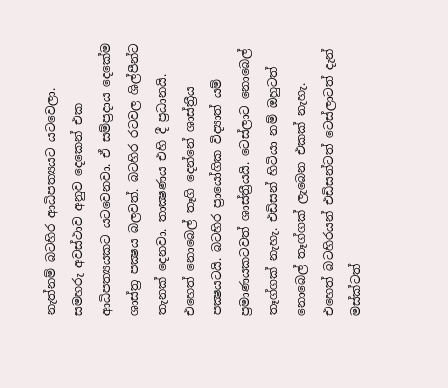නැත්නම් බටහිර ආධිපත්‍යයට යටවෙලා. සමහරු අවස්ථාව අනුව දෙකෙන් එක ආධිපත්‍යයකට යටවෙනවා. ඒ සම්ප්‍රදාය දෙකේම ශාස්ත්‍ර පක්‍ෂය බලවත්. බටහිර රටවල ශිල්පීන්ට තැනක් දෙනවා. තාක්‍ෂණය එහි දී ප්‍රධානයි. එහෙත් නොබෙල් තෑගි දෙන්නේ ශාස්ත්‍රීය පක්‍ෂයටයි. බටහිර ප්‍රායෝගික විද්‍යාත් යම් ප්‍රමාණයකටවත් ශාස්ත්‍රීයයි. ටෙස්ලාට නොබෙල් තෑග්ගක් නැහැ. එඩිසන් හිටියා නම් ඔහුටත් නොබෙල් තෑග්ගක් ලැබෙන එකක් නැහැ. එහෙත් බටහිරයන් එඩිසන්ටත් ටෙස්ලාටත් දැන් මස්ක්ටත්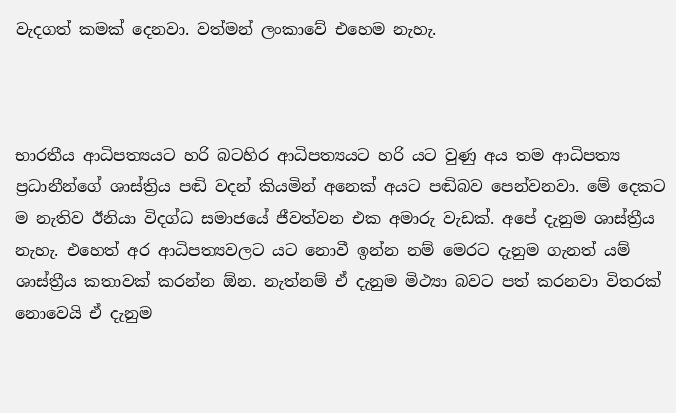වැදගත් කමක් දෙනවා. වත්මන් ලංකාවේ එහෙම නැහැ.



භාරතීය ආධිපත්‍යයට හරි බටහිර ආධිපත්‍යයට හරි යට වුණු අය තම ආධිපත්‍ය ප්‍රධානීන්ගේ ශාස්ත්‍රිය පඬි වදන් කියමින් අනෙක් අයට පඬිබව පෙන්වනවා. මේ දෙකට ම නැතිව ඊනියා විදග්ධ සමාජයේ ජීවත්වන එක අමාරු වැඩක්. අපේ දැනුම ශාස්ත්‍රීය නැහැ. එහෙත් අර ආධිපත්‍යවලට යට නොවී ඉන්න නම් මෙරට දැනුම ගැනත් යම් ශාස්ත්‍රීය කතාවක් කරන්න ඕන. නැත්නම් ඒ දැනුම මිථ්‍යා බවට පත් කරනවා විතරක් නොවෙයි ඒ දැනුම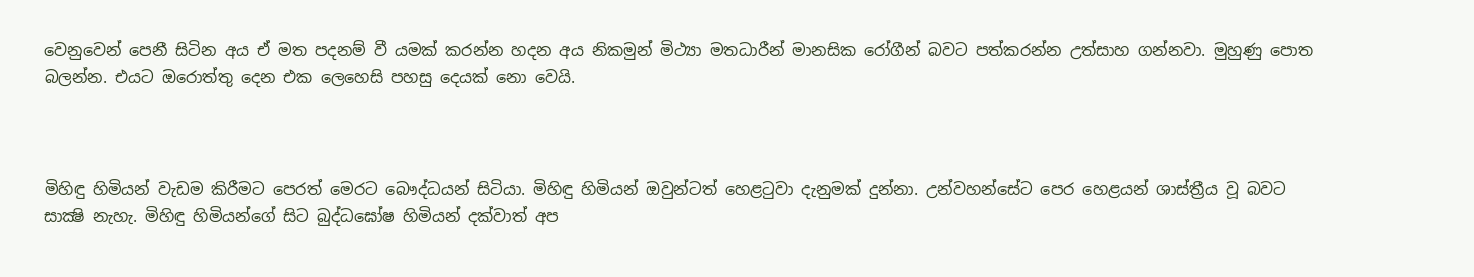වෙනුවෙන් පෙනී සිටින අය ඒ මත පදනම් වී යමක් කරන්න හදන අය නිකමුන් මිථ්‍යා මතධාරීන් මානසික රෝගීන් බවට පත්කරන්න උත්සාහ ගන්නවා. මුහුණු පොත බලන්න. එයට ඔරොත්තු දෙන එක ලෙහෙසි පහසු දෙයක් නො වෙයි.



මිහිඳු හිමියන් වැඩම කිරීමට පෙරත් මෙරට බෞද්ධයන් සිටියා. මිහිඳු හිමියන් ඔවුන්ටත් හෙළටුවා දැනුමක් දුන්නා. උන්වහන්සේට පෙර හෙළයන් ශාස්ත්‍රීය වූ බවට සාක්‍ෂි නැහැ. මිහිඳු හිමියන්ගේ සිට බුද්ධඝෝෂ හිමියන් දක්වාත් අප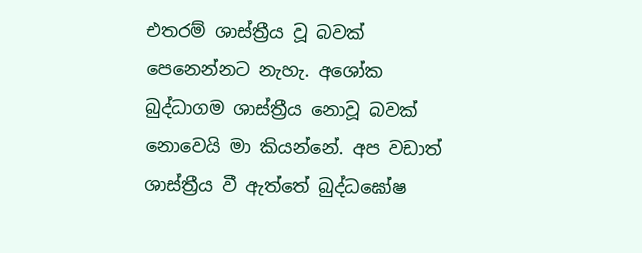එතරම් ශාස්ත්‍රීය වූ බවක් පෙනෙන්නට නැහැ. අශෝක බුද්ධාගම ශාස්ත්‍රීය නොවූ බවක් නොවෙයි මා කියන්නේ. අප වඩාත් ශාස්ත්‍රීය වී ඇත්තේ බුද්ධඝෝෂ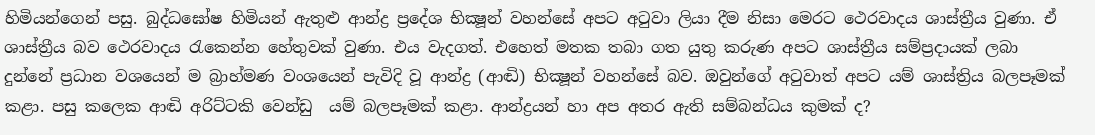හිමියන්ගෙන් පසු. බුද්ධඝෝෂ හිමියන් ඇතුළු ආන්ද්‍ර ප්‍රදේශ භික්‍ෂූන් වහන්සේ අපට අටුවා ලියා දීම නිසා මෙරට ථෙරවාදය ශාස්ත්‍රීය වුණා. ඒ ශාස්ත්‍රීය බව ථෙරවාදය රැකෙන්න හේතුවක් වුණා. එය වැදගත්. එහෙත් මතක තබා ගත යුතු කරුණ අපට ශාස්ත්‍රීය සම්ප්‍රදායක් ලබා දුන්නේ ප්‍රධාන වශයෙන් ම බ්‍රාහ්මණ වංශයෙන් පැවිදි වූ ආන්ද්‍ර (ආඬි) භික්‍ෂූන් වහන්සේ බව. ඔවුන්ගේ අටුවාත් අපට යම් ශාස්ත්‍රිය බලපෑමක් කළා. පසු කලෙක ආඬි අරිට්ටකි වෙන්ඩු  යම් බලපෑමක් කළා. ආන්ද්‍රයන් හා අප අතර ඇති සම්බන්ධය කුමක් ද?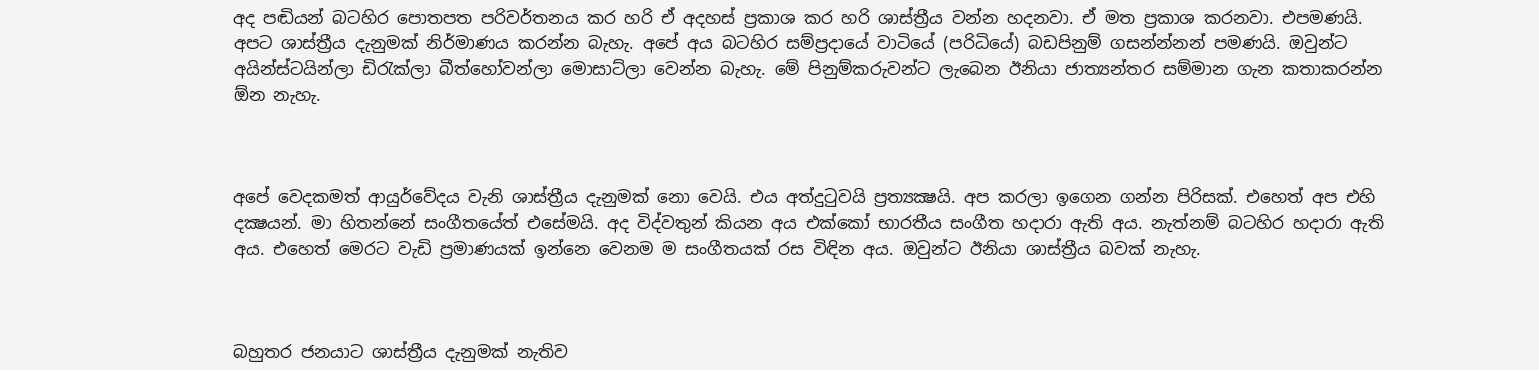අද පඬියන් බටහිර පොතපත පරිවර්තනය කර හරි ඒ අදහස් ප්‍රකාශ කර හරි ශාස්ත්‍රීය වන්න හදනවා. ඒ මත ප්‍රකාශ කරනවා. එපමණයි. අපට ශාස්ත්‍රීය දැනුමක් නිර්මාණය කරන්න බැහැ. අපේ අය බටහිර සම්ප්‍රදායේ වාටියේ (පරිධියේ) බඩපිනුම් ගසන්න්නන් පමණයි. ඔවුන්ට අයින්ස්ටයින්ලා ඩිරැක්ලා බීත්හෝවන්ලා මොසාට්ලා වෙන්න බැහැ. මේ පිනුම්කරුවන්ට ලැබෙන ඊනියා ජාත්‍යන්තර සම්මාන ගැන කතාකරන්න ඕන නැහැ.



අපේ වෙදකමත් ආයුර්වේදය වැනි ශාස්ත්‍රීය දැනුමක් නො වෙයි. එය අත්දුටුවයි ප්‍රත්‍යක්‍ෂයි. අප කරලා ඉගෙන ගන්න පිරිසක්. එහෙත් අප එහි  දක්‍ෂයන්. මා හිතන්නේ සංගීතයේත් එසේමයි. අද විද්වතුන් කියන අය එක්කෝ භාරතීය සංගීත හදාරා ඇති අය. නැත්නම් බටහිර හදාරා ඇති අය. එහෙත් මෙරට වැඩි ප්‍රමාණයක් ඉන්නෙ වෙනම ම සංගීතයක් රස විඳින අය. ඔවුන්ට ඊනියා ශාස්ත්‍රීය බවක් නැහැ.



බහුතර ජනයාට ශාස්ත්‍රීය දැනුමක් නැතිව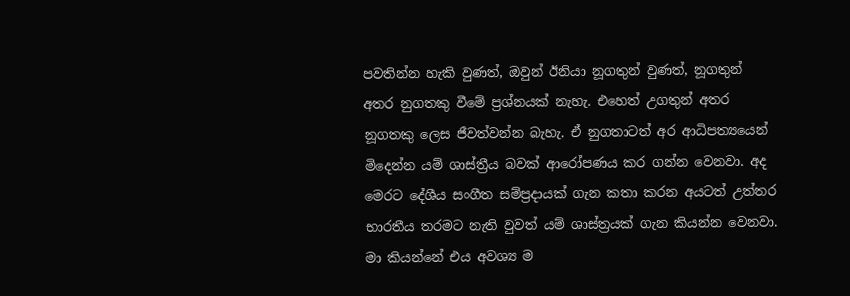පවතින්න හැකි වුණත්, ඔවුන් ඊනියා නූගතුන් වුණත්, නූගතුන් අතර නුගතකු වීමේ ප්‍රශ්නයක් නැහැ. එහෙත් උගතුන් අතර නූගතකු ලෙස ජීවත්වන්න බැහැ. ඒ නුගතාටත් අර ආධිපත්‍යයෙන් මිදෙන්න යම් ශාස්ත්‍රීය බවක් ආරෝපණය කර ගන්න වෙනවා. අද මෙරට දේශීය සංගීත සම්ප්‍රදායක් ගැන කතා කරන අයටත් උත්තර භාරතීය තරමට නැති වුවත් යම් ශාස්ත්‍රයක් ගැන කියන්න වෙනවා. මා කියන්නේ එය අවශ්‍ය ම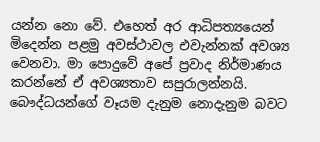යන්න නො වේ. එහෙත් අර ආධිපත්‍යයෙන් මිදෙන්න පළමු අවස්ථාවල එවැන්නක් අවශ්‍ය වෙනවා. මා පොදුවේ අපේ ප්‍රවාද නිර්මාණය කරන්නේ ඒ අවශ්‍යතාව සපුරාලන්නයි. බෞද්ධයන්ගේ වෑයම දැනුම නොදැනුම බවට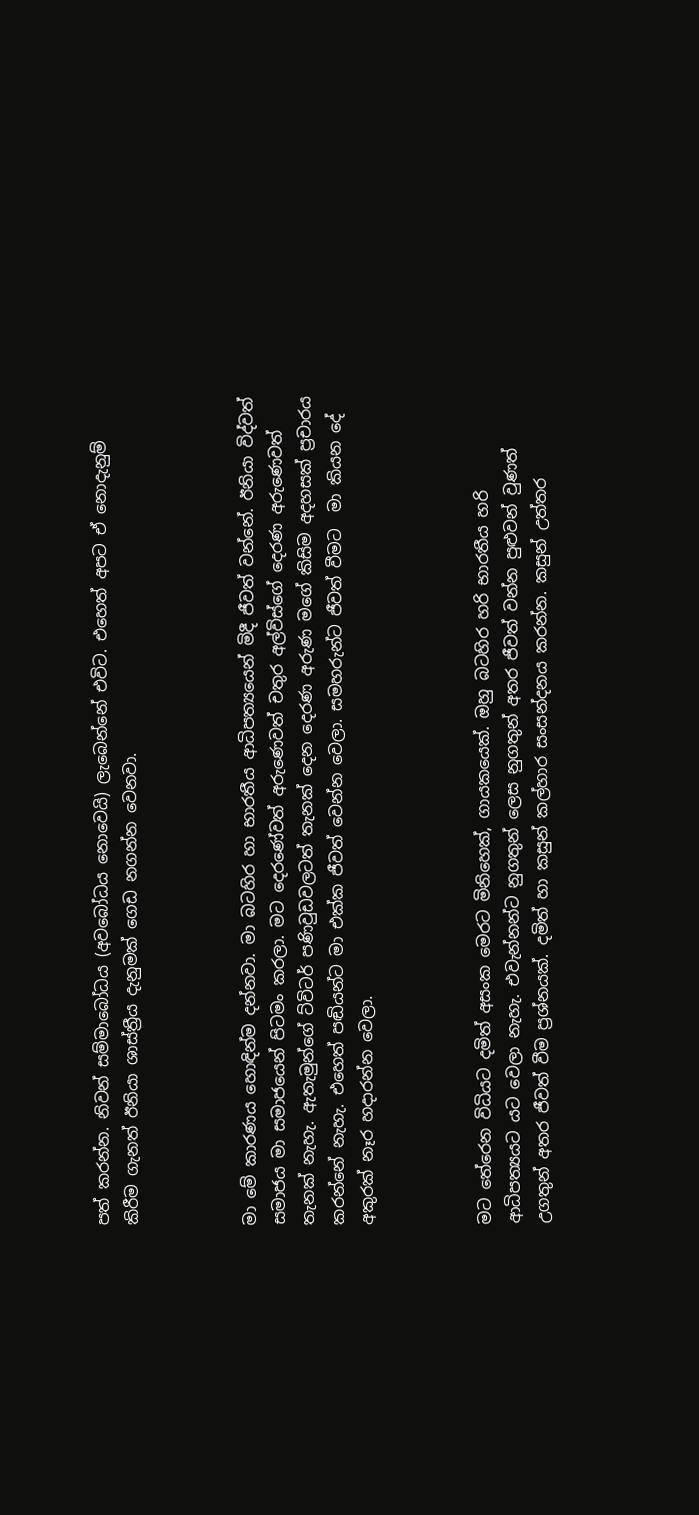පත් කරන්න. නිවන් සම්මාබෝධය (අවබෝධය නොවෙයි) ලැබෙන්නේ එවිට. එහෙත් අපට ඒ නොදැනුම් කිරීම ගැනත් ඊනියා ශාස්ත්‍රීය දැනුමක් ගෙඩ නගන්න වෙනවා.



මා මේ කාරණය හොඳින්ම දන්නවා. මා බටහිර හා භාරතීය ආධිපත්‍යයෙන් මිදී ජීවත් වන්නේ. ඊනියා විද්වත් සමාජය මා සමාජයෙන් පිටමං කරලා. මට දෙරණේවත් අරුණෙවත් චතුර අල්විස්ගේ දෙරණ අරුණෙවත් තැනක් නැහැ. ඇතැමුන්ගේ ට්විටර් පණිවුඩවලටත් තැනක් දෙන දෙරණ අරුණ මගේ කිසිම අදහසක් ප්‍රචාරය කරන්නේ නැහැ. එහෙත් පඬියන්ට මා එක්ක ජීවත් වෙන්න වෙලා. සමහරුන්ට ජීවත් වීමට  මා කියන දේ අකුරක් නෑර හදාරන්න වෙලා.



මට තේරෙන විධියට දමිත් අසංක මෙරට මිනිහෙක්, ගායකයෙක්. ඔහු බටහිර හරි භාරතීය හරි ආධිපත්‍යයට යට වෙලා නැහැ. එවැන්නන්ට නුගතුන් ලෙස නුගතුන් අතර ජීවත් වන්න පුළුවන් වුණත් උගතුන් අතර ජීවත් වීම ප්‍රශ්නයක්. දමිත් හා කසුන් කල්හාර සංසන්දනය කරන්න. කසුන් උත්තර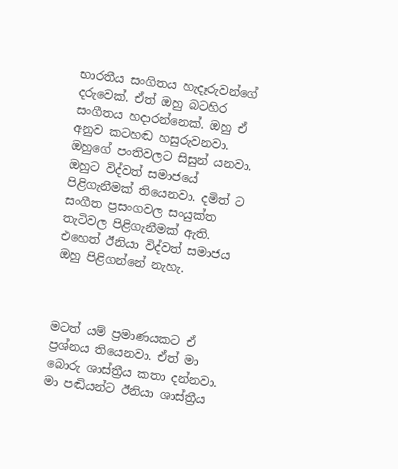භාරතීය සංගිතය හැදෑරුවන්ගේ දරුවෙක්. ඒත් ඔහු බටහිර සංගීතය හදාරන්නෙක්. ඔහු ඒ අනුව කටහඬ හසුරුවනවා. ඔහුගේ පංතිවලට සිසුන් යනවා. ඔහුට විද්වත් සමාජයේ පිළිගැනීමක් තියෙනවා. දමිත් ට සංගීත ප්‍රසංගවල සංයුක්ත තැටිවල පිළිගැනීමක් ඇති. එහෙත් ඊනියා විද්වත් සමාජය ඔහු පිළිගන්නේ නැහැ.



මටත් යම් ප්‍රමාණයකට ඒ ප්‍රශ්නය තියෙනවා. ඒත් මා බොරු ශාස්ත්‍රීය කතා දන්නවා. මා පඬියන්ට ඊනියා ශාස්ත්‍රීය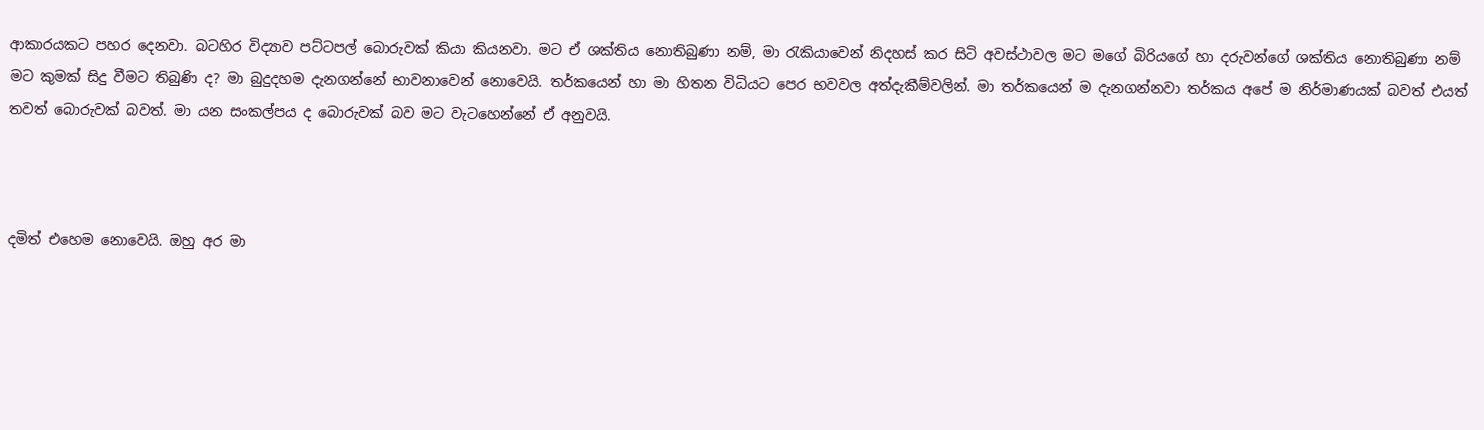ආකාරයකට පහර දෙනවා. බටහිර විද්‍යාව පට්ටපල් බොරුවක් කියා කියනවා. මට ඒ ශක්තිය නොතිබුණා නම්, මා රැකියාවෙන් නිදහස් කර සිටි අවස්ථාවල මට මගේ බිරියගේ හා දරුවන්ගේ ශක්තිය නොතිබුණා නම් මට කුමක් සිදු වීමට තිබුණි ද? මා බුදුදහම දැනගන්නේ භාවනාවෙන් නොවෙයි. තර්කයෙන් හා මා හිතන විධියට පෙර භවවල අත්දැකීම්වලින්. මා තර්කයෙන් ම දැනගන්නවා තර්කය අපේ ම නිර්මාණයක් බවත් එයත් තවත් බොරුවක් බවත්. මා යන සංකල්පය ද බොරුවක් බව මට වැටහෙන්නේ ඒ අනුවයි.



දමිත් එහෙම නොවෙයි. ඔහු අර මා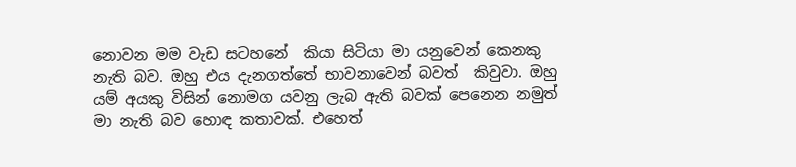නොවන මම වැඩ සටහනේ  කියා සිටියා මා යනුවෙන් කෙනකු නැති බව. ඔහු එය දැනගත්තේ භාවනාවෙන් බවත්  කිවුවා. ඔහු යම් අයකු විසින් නොමග යවනු ලැබ ඇති බවක් පෙනෙන නමුත්  මා නැති බව හොඳ කතාවක්. එහෙත්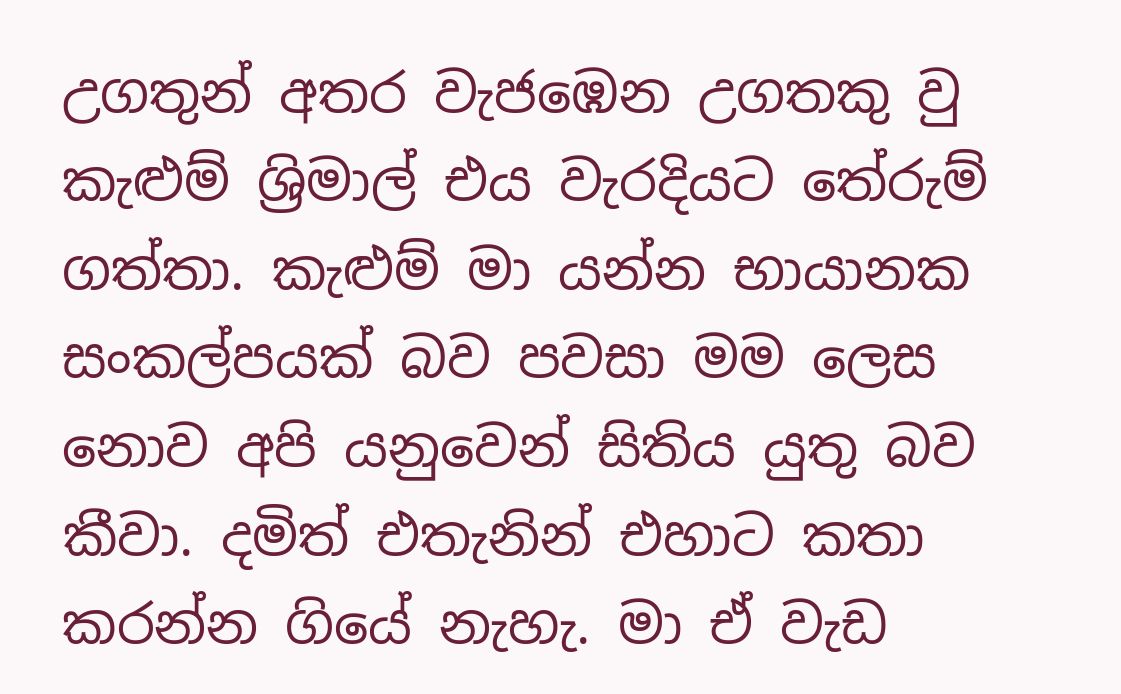උගතුන් අතර වැජඹෙන උගතකු වු කැළුම් ශ්‍රිමාල් එය වැරදියට තේරුම් ගත්තා. කැළුම් මා යන්න භායානක සංකල්පයක් බව පවසා මම ලෙස නොව අපි යනුවෙන් සිතිය යුතු බව කීවා. දමිත් එතැනින් එහාට කතා කරන්න ගියේ නැහැ. මා ඒ වැඩ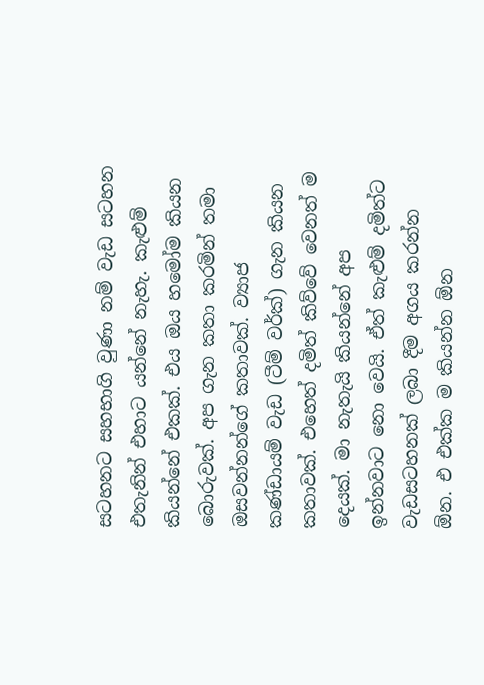සටහනට සහභාගි වුණා නම් වැඩ සටහන එතැනින් එහාට යන්නේ නැහැ. කැළුම් කියන්නේ එකක්. එය ඔය හමෝම කියන බොරුවක්. අප ගැන කතා කරමින් තමා ඔසවන්නන්ගේ කතාවක්. ව්‍යාජ කණ්ඩායම් වැඩ (ටීම් වර්ක්) ගැන කියන කතාවක්. එහෙත් දමිත් කිව්වේ වෙනත් ම දෙයක්. මා නැතැයි කියන්නේ අප ඉන්නවාට නො වෙයි. ඒත් කැළුම් දමිත්ට වැඩසටහනක් ලබා දීම අගය කරන්න ඕන. එ එක්ක ම කියන්න ඕන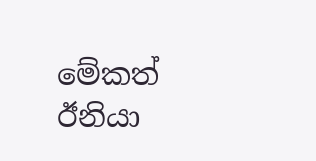මේකත් ඊනියා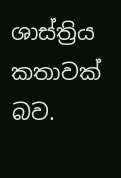ශාස්ත්‍රිය කතාවක් බව.